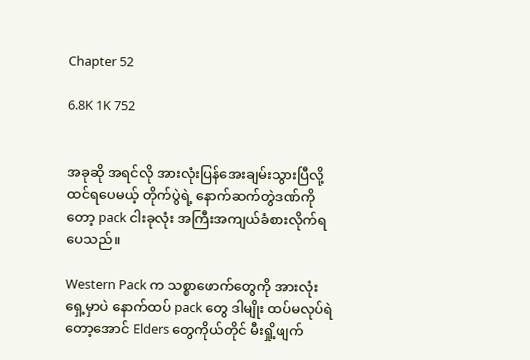Chapter 52

6.8K 1K 752


အခုဆို အရင်လို အားလုံးပြန်အေးချမ်းသွားပြီလို့ ထင်ရပေမယ့် တိုက်ပွဲရဲ့ နောက်ဆက်တွဲဒဏ်ကိုတော့ pack ငါးခုလုံး အကြီးအကျယ်ခံစားလိုက်ရပေသည်။

Western Pack က သစ္စာဖောက်တွေကို အားလုံးရှေ့မှာပဲ နောက်ထပ် pack တွေ ဒါမျိုး ထပ်မလုပ်ရဲတော့အောင် Elders တွေကိုယ်တိုင် မီးရှို့ဖျက်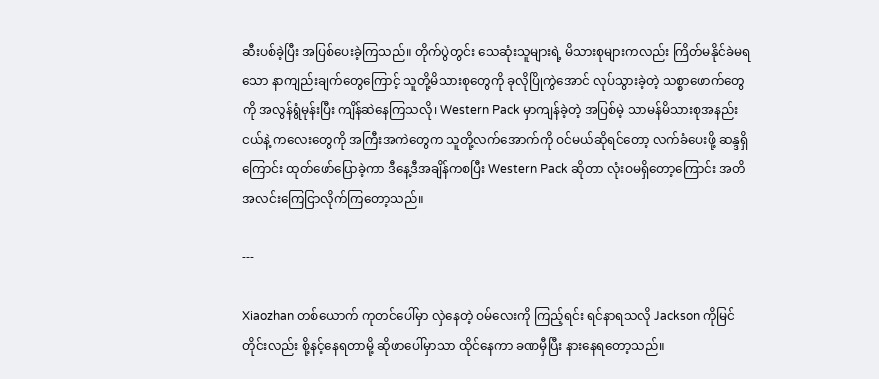ဆီးပစ်ခဲ့ပြီး အပြစ်ပေးခဲ့ကြသည်။ တိုက်ပွဲတွင်း သေဆုံးသူများရဲ့ မိသားစုများကလည်း ကြိတ်မနိုင်ခဲမရသော နာကျည်းချက်တွေကြောင့် သူတို့မိသားစုတွေကို ခုလိုပြိုကွဲအောင် လုပ်သွားခဲ့တဲ့ သစ္စာဖောက်တွေကို အလွန်ရွံမုန်းပြီး ကျိန်ဆဲနေကြသလို၊ Western Pack မှာကျန်ခဲ့တဲ့ အပြစ်မဲ့ သာမန်မိသားစုအနည်းငယ်နဲ့ ကလေးတွေကို အကြီးအကဲတွေက သူတို့လက်အောက်ကို ဝင်မယ်ဆိုရင်တော့ လက်ခံပေးဖို့ ဆန္ဒရှိကြောင်း ထုတ်ဖော်ပြောခဲ့ကာ ဒီနေ့ဒီအချိန်ကစပြီး Western Pack ဆိုတာ လုံးဝမရှိတော့ကြောင်း အတိအလင်းကြေငြာလိုက်ကြတော့သည်။

---

Xiaozhan တစ်ယောက် ကုတင်ပေါ်မှာ လှဲနေတဲ့ ဝမ်လေးကို ကြည့်ရင်း ရင်နာရသလို Jackson ကိုမြင်တိုင်းလည်း စို့နင့်နေရတာမို့ ဆိုဖာပေါ်မှာသာ ထိုင်နေကာ ခဏမှီပြီး နားနေရတော့သည်။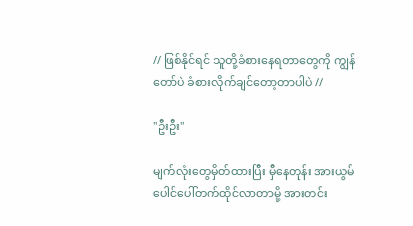// ဖြစ်နိုင်ရင် သူတို့ခံစားနေရတာတွေကို ကျွန်တော်ပဲ ခံစားလိုက်ချင်တော့တာပါပဲ //

"ဦးဦး"

မျက်လုံးတွေမှိတ်ထားပြီး မှီနေတုန်း အားယွမ် ပေါင်ပေါ်တက်ထိုင်လာတာမို့ အားတင်း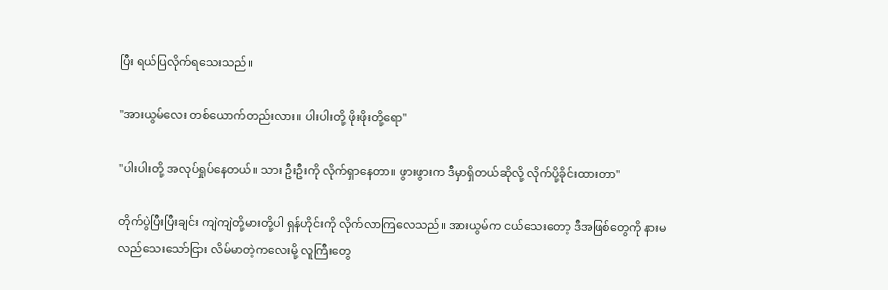ပြီး ရယ်ပြလိုက်ရသေးသည်။

"အားယွမ်လေး တစ်ယောက်တည်းလား။ ပါးပါးတို့ ဖိုးဖိုးတို့ရော"

"ပါးပါးတို့ အလုပ်ရှုပ်နေတယ်။ သား ဦးဦးကို လိုက်ရှာနေတာ။ ဖွားဖွားက ဒီမှာရှိတယ်ဆိုလို့ လိုက်ပို့ခိုင်းထားတာ"

တိုက်ပွဲပြီးပြီးချင်း ကျဲကျဲတို့မားတို့ပါ ရှန်ဟိုင်းကို လိုက်လာကြလေသည်။ အားယွမ်က ငယ်သေးတော့ ဒီအဖြစ်တွေကို နားမလည်သေးသော်ငြား လိမ်မာတဲ့ကလေးမို့ လူကြီးတွေ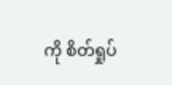ကို စိတ်ရှုပ်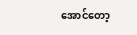အောင်တော့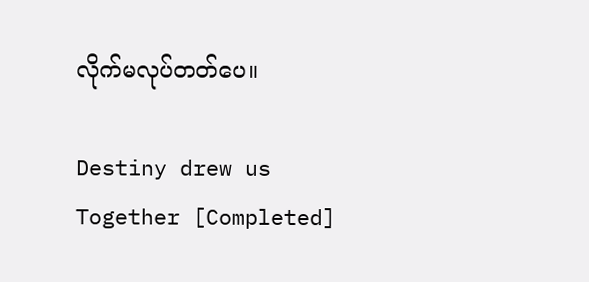လိုက်မလုပ်တတ်ပေ။

Destiny drew us Together [Completed]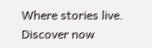Where stories live. Discover now